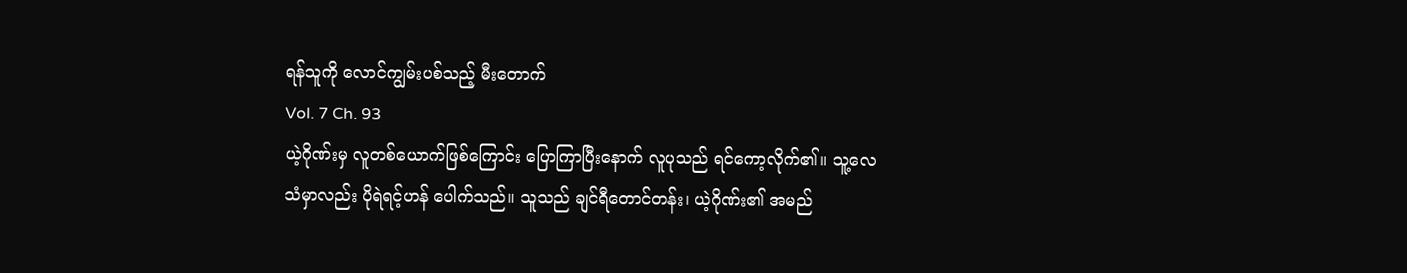ရန်သူကို လောင်ကျွမ်းပစ်သည့် မီးတောက်
Vol. 7 Ch. 93
ယဲ့ဂိုဏ်းမှ လူတစ်ယောက်ဖြစ်ကြောင်း ပြောကြာပြီးနောက် လူပုသည် ရင်ကော့လိုက်၏။ သူ့လေသံမှာလည်း ပိုရဲရင့်ဟန် ပေါက်သည်။ သူသည် ချင်ရီတောင်တန်း၊ ယဲ့ဂိုဏ်း၏ အမည်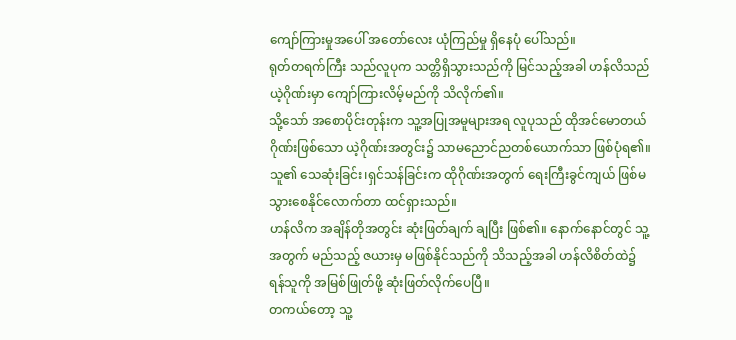ကျော်ကြားမှုအပေါ် အတော်လေး ယုံကြည်မှု ရှိနေပုံ ပေါ်သည်။
ရုတ်တရက်ကြီး သည်လူပုက သတ္တိရှိသွားသည်ကို မြင်သည့်အခါ ဟန်လိသည် ယဲ့ဂိုဏ်းမှာ ကျော်ကြားလိမ့်မည်ကို သိလိုက်၏။
သို့သော် အစောပိုင်းတုန်းက သူ့အပြုအမူများအရ လူပုသည် ထိုအင်မောတယ်ဂိုဏ်းဖြစ်သော ယဲ့ဂိုဏ်းအတွင်း၌ သာမညောင်ညတစ်ယောက်သာ ဖြစ်ပုံရ၏။ သူ၏ သေဆုံးခြင်း၊ရှင်သန်ခြင်းက ထိုဂိုဏ်းအတွက် ရေးကြီးခွင်ကျယ် ဖြစ်မသွားစေနိုင်လောက်တာ ထင်ရှားသည်။
ဟန်လိက အချိန်တိုအတွင်း ဆုံးဖြတ်ချက် ချပြီး ဖြစ်၏။ နောက်နောင်တွင် သူ့အတွက် မည်သည့် ဇယားမှ မဖြစ်နိုင်သည်ကို သိသည့်အခါ ဟန်လိစိတ်ထဲ၌ ရန်သူကို အမြစ်ဖြုတ်ဖို့ ဆုံးဖြတ်လိုက်ပေပြီ။
တကယ်တော့ သူ့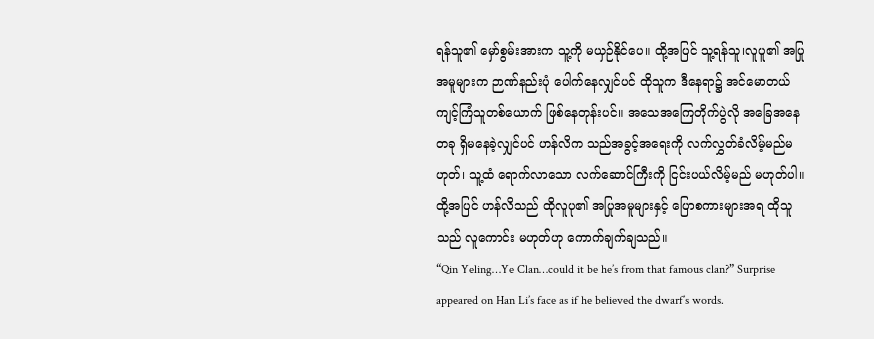ရန်သူ၏ မှော်စွမ်းအားက သူ့ကို မယှဉ်နိုင်ပေ။ ထို့အပြင် သူ့ရန်သူ၊လူပူ၏ အပြုအမူများက ဉာဏ်နည်းပုံ ပေါက်နေလျှင်ပင် ထိုသူက ဒီနေရာ၌ အင်မောတယ်ကျင့်ကြံသူတစ်ယောက် ဖြစ်နေတုန်းပင်။ အသေအကြေတိုက်ပွဲလို အခြေအနေတခု ရှိမနေခဲ့လျှင်ပင် ဟန်လိက သည်အခွင့်အရေးကို လက်လွှတ်ခံလိမ့်မည်မဟုတ်၊ သူ့ထံ ရောက်လာသော လက်ဆောင်ကြီးကို ငြင်းပယ်လိမ့်မည် မဟုတ်ပါ။ ထို့အပြင် ဟန်လိသည် ထိုလူပု၏ အပြုအမူများနှင့် ပြောစကားများအရ ထိုသူသည် လူကောင်း မဟုတ်ဟု ကောက်ချက်ချသည်။
“Qin Yeling…Ye Clan…could it be he’s from that famous clan?” Surprise appeared on Han Li’s face as if he believed the dwarf’s words.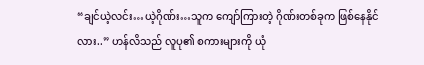“ချင်ယဲ့လင်း…ယဲ့ဂိုဏ်း…သူက ကျော်ကြားတဲ့ ဂိုဏ်းတစ်ခုက ဖြစ်နေနိုင်လား..” ဟန်လိသည် လူပု၏ စကားများကို ယုံ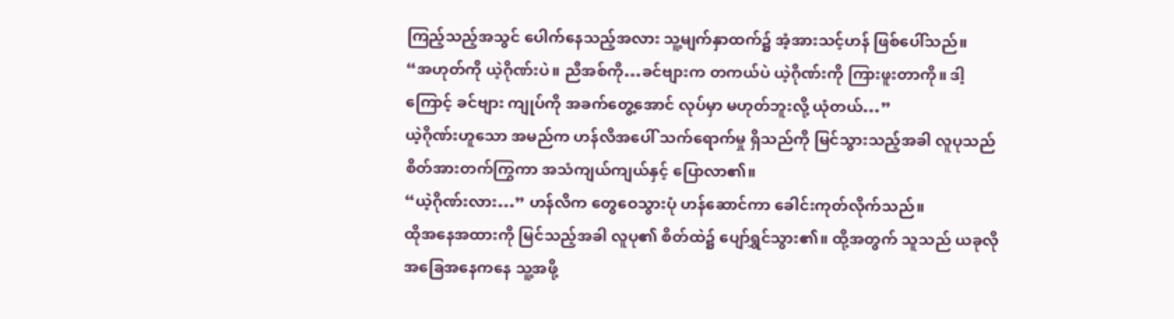ကြည့်သည့်အသွင် ပေါက်နေသည့်အလား သူ့မျက်နှာထက်၌ အံ့အားသင့်ဟန် ဖြစ်ပေါ်သည်။
“အဟုတ်ကို ယဲ့ဂိုဏ်းပဲ။ ညီအစ်ကို…ခင်ဗျားက တကယ်ပဲ ယဲ့ဂိုဏ်းကို ကြားဖူးတာကို။ ဒါ့ကြောင့် ခင်ဗျား ကျုပ်ကို အခက်တွေ့အောင် လုပ်မှာ မဟုတ်ဘူးလို့ ယုံတယ်…”
ယဲ့ဂိုဏ်းဟူသော အမည်က ဟန်လိအပေါ် သက်ရောက်မှု ရှိသည်ကို မြင်သွားသည့်အခါ လူပုသည် စိတ်အားတက်ကြွကာ အသံကျယ်ကျယ်နှင့် ပြောလာ၏။
“ယဲ့ဂိုဏ်းလား…” ဟန်လိက တွေဝေသွားပုံ ဟန်ဆောင်ကာ ခေါင်းကုတ်လိုက်သည်။
ထိုအနေအထားကို မြင်သည့်အခါ လူပု၏ စိတ်ထဲ၌ ပျော်ရွှင်သွား၏။ ထို့အတွက် သူသည် ယခုလိုအခြေအနေကနေ သူ့အဖို့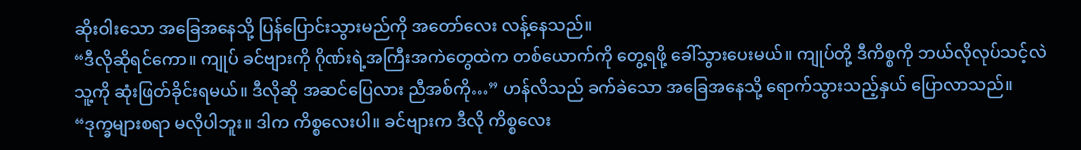ဆိုးဝါးသော အခြေအနေသို့ ပြန်ပြောင်းသွားမည်ကို အတော်လေး လန့်နေသည်။
“ဒီလိုဆိုရင်ကော။ ကျုပ် ခင်ဗျားကို ဂိုဏ်းရဲ့အကြီးအကဲတွေထဲက တစ်ယောက်ကို တွေ့ရဖို့ ခေါ်သွားပေးမယ်။ ကျုပ်တို့ ဒီကိစ္စကို ဘယ်လိုလုပ်သင့်လဲ သူ့ကို ဆုံးဖြတ်ခိုင်းရမယ်။ ဒီလိုဆို အဆင်ပြေလား ညီအစ်ကို…” ဟန်လိသည် ခက်ခဲသော အခြေအနေသို့ ရောက်သွားသည့်နှယ် ပြောလာသည်။
“ဒုက္ခများစရာ မလိုပါဘူး။ ဒါက ကိစ္စလေးပါ။ ခင်ဗျားက ဒီလို ကိစ္စလေး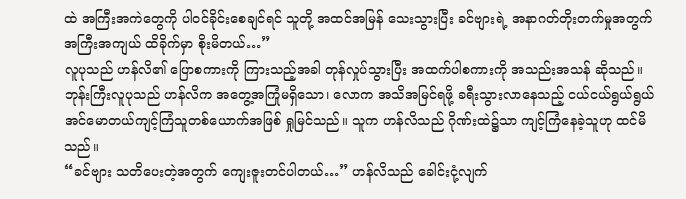ထဲ အကြီးအကဲတွေကို ပါဝင်ခိုင်းစေချင်ရင် သူတို့ အထင်အမြန် သေးသွားပြီး ခင်ဗျားရဲ့ အနာဂတ်တိုးတက်မှုအတွက် အကြီးအကျယ် ထိခိုက်မှာ စိုးမိတယ်…”
လူပုသည် ဟန်လိ၏ ပြောစကားကို ကြားသည့်အခါ တုန်လှုပ်သွားပြီး အထက်ပါစကားကို အသည်းအသန် ဆိုသည်။
ဘုန်းကြီးလူပုသည် ဟန်လိက အတွေ့အကြုံမရှိသော၊ လောက အသိအမြင်ရဖို့ ခရီးသွားလာနေသည့် ငယ်ငယ်ရွယ်ရွယ် အင်မောတယ်ကျင့်ကြံသူတစ်ယောက်အဖြစ် ရှုမြင်သည်။ သူက ဟန်လိသည် ဂိုဏ်းထဲ၌သာ ကျင့်ကြံနေခဲ့သူဟု ထင်မိသည်။
“ခင်ဗျား သတိပေးတဲ့အတွက် ကျေးဇူးတင်ပါတယ်…” ဟန်လိသည် ခေါင်းငုံ့လျက်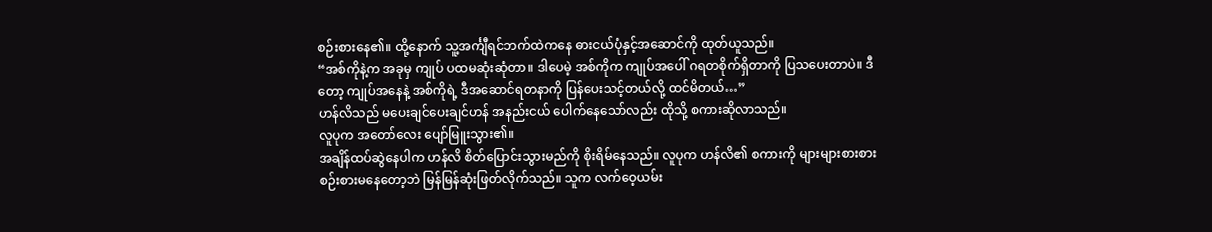စဉ်းစားနေ၏။ ထို့နောက် သူ့အင်္ကျီရင်ဘက်ထဲကနေ ဓားငယ်ပုံနှင့်အဆောင်ကို ထုတ်ယူသည်။
“အစ်ကိုနဲ့က အခုမှ ကျုပ် ပထမဆုံးဆုံတာ။ ဒါပေမဲ့ အစ်ကိုက ကျုပ်အပေါ် ဂရတစိုက်ရှိတာကို ပြသပေးတာပဲ။ ဒီတော့ ကျုပ်အနေနဲ့ အစ်ကိုရဲ့ ဒီအဆောင်ရတနာကို ပြန်ပေးသင့်တယ်လို့ ထင်မိတယ်…”
ဟန်လိသည် မပေးချင်ပေးချင်ဟန် အနည်းငယ် ပေါက်နေသော်လည်း ထိုသို့ စကားဆိုလာသည်။
လူပုက အတော်လေး ပျော်မြူးသွား၏။
အချိန်ထပ်ဆွဲနေပါက ဟန်လိ စိတ်ပြောင်းသွားမည်ကို စိုးရိမ်နေသည်။ လူပုက ဟန်လိ၏ စကားကို များများစားစား စဉ်းစားမနေတော့ဘဲ မြန်မြန်ဆုံးဖြတ်လိုက်သည်။ သူက လက်ဝေ့ယမ်း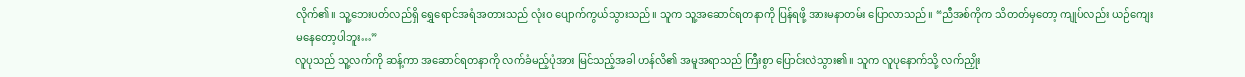လိုက်၏။ သူ့ဘေးပတ်လည်ရှိ ရွှေရောင်အရံအတားသည် လုံးဝ ပျောက်ကွယ်သွားသည်။ သူက သူ့အဆောင်ရတနာကို ပြန်ရဖို့ အားမနာတမ်း ပြောလာသည်။ “ညီအစ်ကိုက သိတတ်မှတော့ ကျုပ်လည်း ယဉ်ကျေးမနေတော့ပါဘူး…”
လူပုသည် သူ့လက်ကို ဆန့်ကာ အဆောင်ရတနာကို လက်ခံမည့်ပုံအား မြင်သည့်အခါ ဟန်လိ၏ အမူအရာသည် ကြီးစွာ ပြောင်းလဲသွား၏။ သူက လူပုနောက်သို့ လက်ညှိုး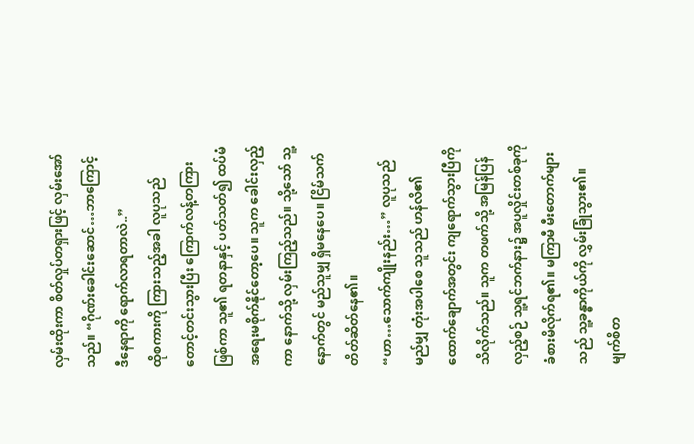လှမ်းထိုးကာ စိတ်လှုပ်တရှားဖြင့် လှမ်းအော်သည်။ “ဂိုဏ်းခေါင်းဆောင်…ဘာကြောင့် ဒီနေရာကို ရောက်လာရတာလဲ..”
ထိုစကားကို ကြားသည့်အခါ လူပုသည် တောင့်တင်းသွားပြီး ကြောက်လန့်တကြား ဖြစ်ကာ သူ၏ ရတနာနှင့် ပတ်သတ်၍ ထပ်မံ အရေးမစိုက်နိုင်တော့ပေ။ သူက ခေါင်းလှည့်ကာ နောက်သို့ လှမ်းကြည့်သည်။ သို့သော် သူ့နောက်တွင် မည်သူမျှ ရှိမနေပေ။ ငြိမ်သက်တိတ်ဆိတ်နေ၏။
“ဟာ…သောက်ကျိုးနည်း…” လူပုသည် မည်မျှ တုံးအပါစေ သူသည် ဟန်လိ၏ ထောက်ချောက်အတွင်း ကျရောက်သွားပြီကို သိလိုက်သည်။ သူက တဖက်သို့ အမြန်ပြန်လှည့်စဉ် သူ့ရင်ဘက်နား၌ အပူလှိုင်းတစ်ခုကို ခံစားမိလိုက်ရ၏။ မကြာမီ မီးတောက်များသည် သူ့ခန္ဓာကိုယ်ကို လွှမ်းခြုံသွား၏။ မျက်စိတ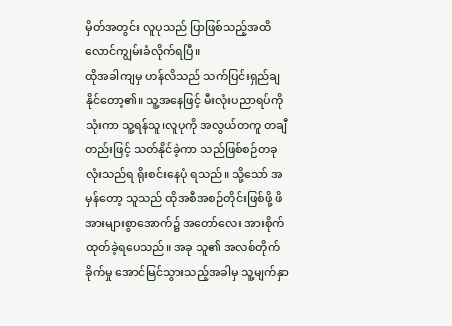မှိတ်အတွင်း လူပုသည် ပြာဖြစ်သည့်အထိ လောင်ကျွမ်းခံလိုက်ရပြီ။
ထိုအခါကျမှ ဟန်လိသည် သက်ပြင်းရှည်ချနိုင်တော့၏။ သူ့အနေဖြင့် မီးလုံးပညာရပ်ကို သုံးကာ သူ့ရန်သူ၊လူပုကို အလွယ်တကူ တချီတည်းဖြင့် သတ်နိုင်ခဲ့ကာ သည်ဖြစ်စဉ်တခုလုံးသည်ရ ရိုးစင်းနေပုံ ရသည်။ သို့သော် အမှန်တော့ သူသည် ထိုအစီအစဉ်တိုင်းဖြစ်ဖို့ ဖိအားများစွာအောက်၌ အတော်လေး အားစိုက်ထုတ်ခဲ့ရပေသည်။ အခု သူ၏ အလစ်တိုက်ခိုက်မှု အောင်မြင်သွားသည့်အခါမှ သူ့မျက်နှာ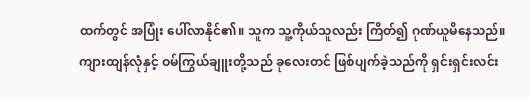ထက်တွင် အပြုံး ပေါ်လာနိုင်၏။ သူက သူ့ကိုယ်သူလည်း ကြိတ်၍ ဂုဏ်ယူမိနေသည်။
ကျားထျန်လုံနှင့် ဝမ်ကြွယ်ချူးတို့သည် ခုလေးတင် ဖြစ်ပျက်ခဲ့သည်ကို ရှင်းရှင်းလင်း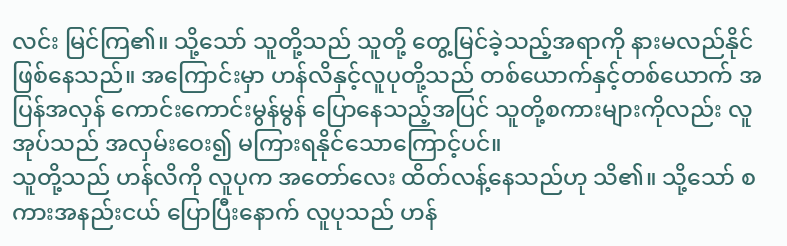လင်း မြင်ကြ၏။ သို့သော် သူတို့သည် သူတို့ တွေ့မြင်ခဲ့သည့်အရာကို နားမလည်နိုင် ဖြစ်နေသည်။ အကြောင်းမှာ ဟန်လိနှင့်လူပုတို့သည် တစ်ယောက်နှင့်တစ်ယောက် အပြန်အလှန် ကောင်းကောင်းမွန်မွန် ပြောနေသည့်အပြင် သူတို့စကားများကိုလည်း လူအုပ်သည် အလှမ်းဝေး၍ မကြားရနိုင်သောကြောင့်ပင်။
သူတို့သည် ဟန်လိကို လူပုက အတော်လေး ထိတ်လန့်နေသည်ဟု သိ၏။ သို့သော် စကားအနည်းငယ် ပြောပြီးနောက် လူပုသည် ဟန်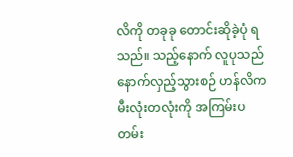လိကို တခုခု တောင်းဆိုခဲ့ပုံ ရသည်။ သည့်နောက် လူပုသည် နောက်လှည့်သွားစဉ် ဟန်လိက မီးလုံးတလုံးကို အကြမ်းပတမ်း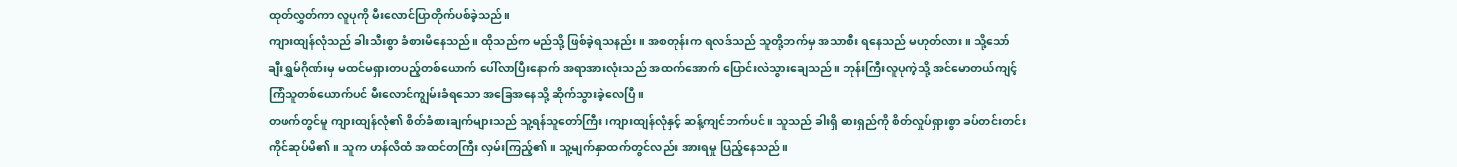ထုတ်လွှတ်ကာ လူပုကို မီးလောင်ပြာတိုက်ပစ်ခဲ့သည်။
ကျားထျန်လုံသည် ခါးသီးစွာ ခံစားမိနေသည်။ ထိုသည်က မည်သို့ ဖြစ်ခဲ့ရသနည်း။ အစတုန်းက ရလဒ်သည် သူတို့ဘက်မှ အသာစီး ရနေသည် မဟုတ်လား။ သို့သော် ချီးရွှမ်ဂိုဏ်းမှ မထင်မရှားတပည့်တစ်ယောက် ပေါ်လာပြီးနောက် အရာအားလုံးသည် အထက်အောက် ပြောင်းလဲသွားချေသည်။ ဘုန်းကြီးလူပုကဲ့သို့ အင်မောတယ်ကျင့်ကြံသူတစ်ယောက်ပင် မီးလောင်ကျွမ်းခံရသော အခြေအနေသို့ ဆိုက်သွားခဲ့လေပြီ။
တဖက်တွင်မူ ကျားထျန်လုံ၏ စိတ်ခံစားချက်များသည် သူ့ရန်သူတော်ကြီး၊ကျားထျန်လုံနှင့် ဆန့်ကျင်ဘက်ပင်။ သူသည် ခါးရှိ ဓားရှည်ကို စိတ်လှုပ်ရှားစွာ ခပ်တင်းတင်း ကိုင်ဆုပ်မိ၏။ သူက ဟန်လိထံ အထင်တကြီး လှမ်းကြည့်၏။ သူ့မျက်နှာထက်တွင်လည်း အားရမှု ပြည့်နေသည်။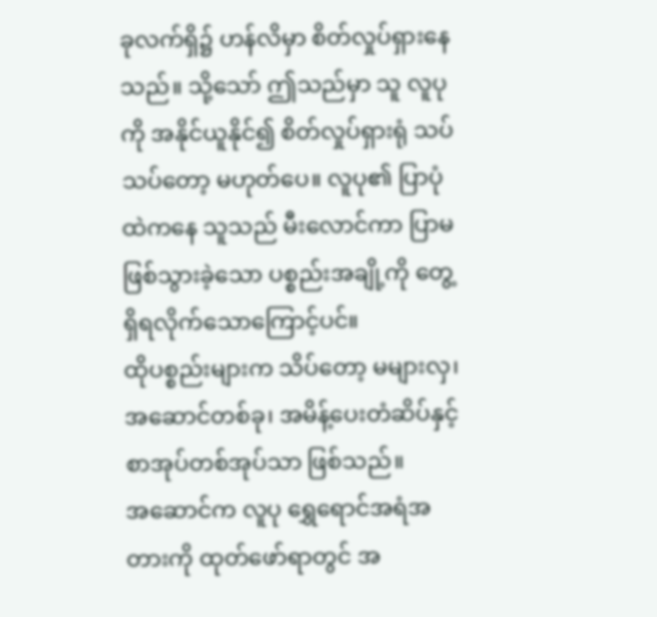ခုလက်ရှိ၌ ဟန်လိမှာ စိတ်လှုပ်ရှားနေသည်။ သို့သော် ဤသည်မှာ သူ လူပုကို အနိုင်ယူနိုင်၍ စိတ်လှုပ်ရှားရုံ သပ်သပ်တော့ မဟုတ်ပေ။ လူပု၏ ပြာပုံထဲကနေ သူသည် မီးလောင်ကာ ပြာမဖြစ်သွားခဲ့သော ပစ္စည်းအချို့ကို တွေ့ရှိရလိုက်သောကြောင့်ပင်။
ထိုပစ္စည်းများက သိပ်တော့ မများလှ၊ အဆောင်တစ်ခု၊ အမိန့်ပေးတံဆိပ်နှင့် စာအုပ်တစ်အုပ်သာ ဖြစ်သည်။
အဆောင်က လူပု ရွှေရောင်အရံအတားကို ထုတ်ဖော်ရာတွင် အ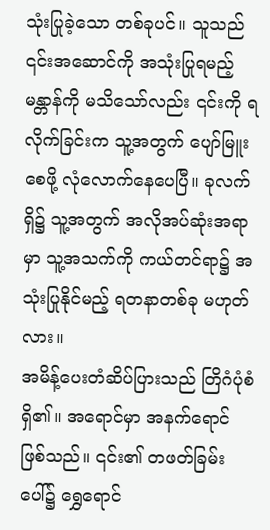သုံးပြုခဲ့သော တစ်ခုပင်။ သူသည် ၎င်းအဆောင်ကို အသုံးပြုရမည့် မန္တာန်ကို မသိသော်လည်း ၎င်းကို ရလိုက်ခြင်းက သူ့အတွက် ပျော်မြူးစေဖို့ လုံလောက်နေပေပြီ။ ခုလက်ရှိ၌ သူ့အတွက် အလိုအပ်ဆုံးအရာမှာ သူ့အသက်ကို ကယ်တင်ရာ၌ အသုံးပြုနိုင်မည့် ရတနာတစ်ခု မဟုတ်လား။
အမိန့်ပေးတံဆိပ်ပြားသည် တြိဂံပုံစံရှိ၏။ အရောင်မှာ အနက်ရောင် ဖြစ်သည်။ ၎င်း၏ တဖတ်ခြမ်းပေါ်၌ ရွှေရောင်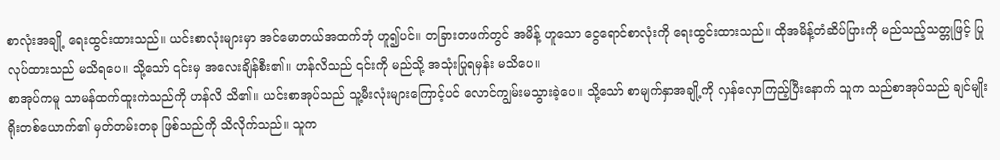စာလုံးအချို့ ရေးထွင်းထားသည်။ ယင်းစာလုံးများမှာ အင်မောတယ်အထက်ဘုံ ဟူ၍ပင်။ တခြားတဖက်တွင် အမိန့် ဟူသော ငွေရောင်စာလုံးကို ရေးထွင်းထားသည်။ ထိုအမိန့်တံဆိပ်ပြားကို မည်သည့်သတ္တုဖြင့် ပြုလုပ်ထားသည် မသိရပေ။ သို့သော် ၎င်းမှ အလေးချိန်စီး၏။ ဟန်လိသည် ၎င်းကို မည်သို့ အသုံးပြုရမှန်း မသိပေ။
စာအုပ်ကမူ သာမန်ထက်ထူးကဲသည်ကို ဟန်လိ သိ၏။ ယင်းစာအုပ်သည် သူ့မီးလုံးများကြောင့်ပင် လောင်ကျွမ်းမသွားခဲ့ပေ။ သို့သော် စာမျက်နှာအချို့ကို လှန်လှောကြည့်ပြီးနောက် သူက သည်စာအုပ်သည် ချင်မျိုးရိုးတစ်ယောက်၏ မှတ်တမ်းတခု ဖြစ်သည်ကို သိလိုက်သည်။ သူက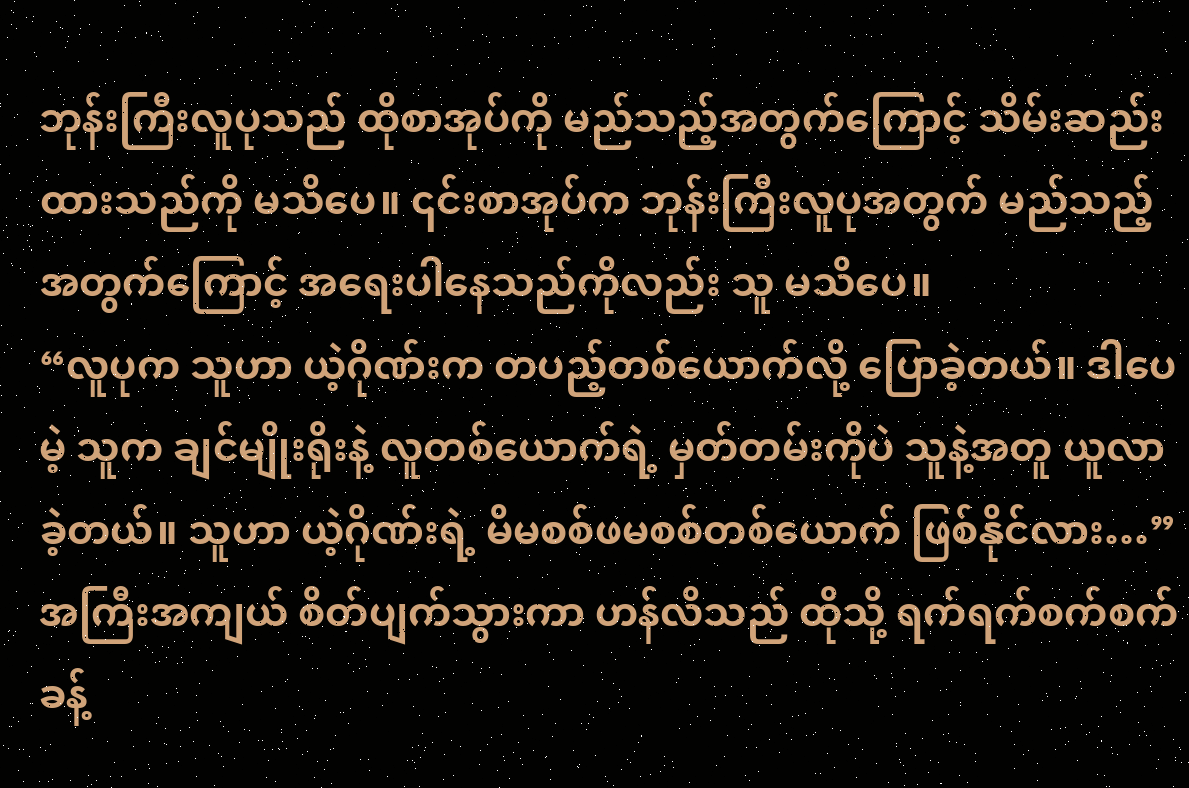ဘုန်းကြီးလူပုသည် ထိုစာအုပ်ကို မည်သည့်အတွက်ကြောင့် သိမ်းဆည်းထားသည်ကို မသိပေ။ ၎င်းစာအုပ်က ဘုန်းကြီးလူပုအတွက် မည်သည့်အတွက်ကြောင့် အရေးပါနေသည်ကိုလည်း သူ မသိပေ။
“လူပုက သူဟာ ယဲ့ဂိုဏ်းက တပည့်တစ်ယောက်လို့ ပြောခဲ့တယ်။ ဒါပေမဲ့ သူက ချင်မျိုးရိုးနဲ့ လူတစ်ယောက်ရဲ့ မှတ်တမ်းကိုပဲ သူနဲ့အတူ ယူလာခဲ့တယ်။ သူဟာ ယဲ့ဂိုဏ်းရဲ့ မိမစစ်ဖမစစ်တစ်ယောက် ဖြစ်နိုင်လား…” အကြီးအကျယ် စိတ်ပျက်သွားကာ ဟန်လိသည် ထိုသို့ ရက်ရက်စက်စက် ခန့်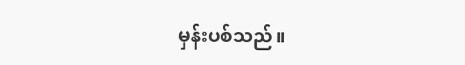မှန်းပစ်သည်။